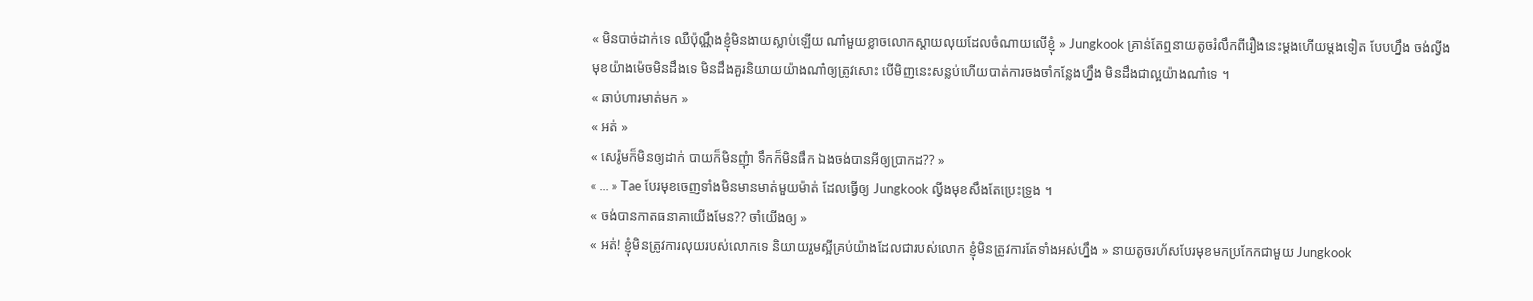« មិនបាច់ដាក់ទេ ឈឺប៉ុណ្ណឹងខ្ញុំមិនងាយស្លាប់ឡើយ ណា៎មួយខ្លាចលោកស្ដាយលុយដែលចំណាយលើខ្ញុំ » Jungkook គ្រាន់តែឮនាយតូចរំលឹកពីរឿងនេះម្ដងហើយម្ដងទៀត បែបហ្នឹង ចង់ល្វីងមុខយ៉ាងម៉េចមិនដឹងទេ មិនដឹងគួរនិយាយយ៉ាងណា៎ឲ្យត្រូវសោះ បើមិញនេះសន្លប់ហើយបាត់ការចងចាំកន្លែងហ្នឹង មិនដឹងជាល្អយ៉ាងណា៎ទេ ។
« ឆាប់ហារមាត់មក »
« អត់ »
« សេរ៉ូមក៏មិនឲ្យដាក់ បាយក៏មិនញុំា ទឹកក៏មិនផឹក ឯងចង់បានអីឲ្យប្រាកដ?? »
« ... » Tae បែរមុខចេញទាំងមិនមានមាត់មួយម៉ាត់ ដែលធ្វើឲ្យ Jungkook ល្វីងមុខសឹងតែប្រេះទ្រូង ។
« ចង់បានកាតធនាគាយើងមែន?? ចាំយើងឲ្យ »
« អត់! ខ្ញុំមិនត្រូវការលុយរបស់លោកទេ និយាយរួមស្អីគ្រប់យ៉ាងដែលជារបស់លោក ខ្ញុំមិនត្រូវការតែទាំងអស់ហ្នឹង » នាយតូចរហ័សបែរមុខមកប្រកែកជាមួយ Jungkook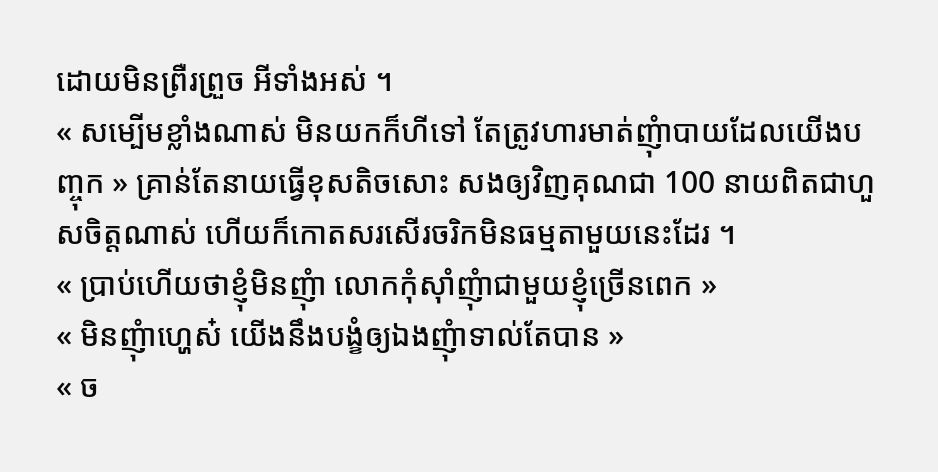ដោយមិនព្រឺរព្រួច អីទាំងអស់ ។
« សម្បើមខ្លាំងណាស់ មិនយកក៏ហីទៅ តែត្រូវហារមាត់ញុំាបាយដែលយើងបញ្ចុក » គ្រាន់តែនាយធ្វើខុសតិចសោះ សងឲ្យវិញគុណជា 100 នាយពិតជាហួសចិត្តណាស់ ហើយក៏កោតសរសើរចរិកមិនធម្មតាមួយនេះដែរ ។
« ប្រាប់ហើយថាខ្ញុំមិនញុំា លោកកុំស៊ាំញុំាជាមួយខ្ញុំច្រើនពេក »
« មិនញុំាហ្ហេស៎ យើងនឹងបង្ខំឲ្យឯងញុំាទាល់តែបាន »
« ច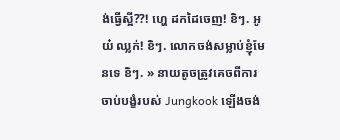ង់ធ្វើស្អី??! ហ្ហេ ដកដៃចេញ! ខិៗ. អូយ៎ ឈ្លក់! ខិៗ. លោកចង់សម្លាប់ខ្ញុំមែនទេ ខិៗ. » នាយតូចត្រូវគេចពីការចាប់បង្ខំរបស់ Jungkook ឡើងចង់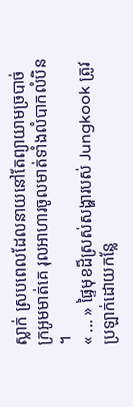ស្លាក់ ស្របពេលដែលនាយនៅតែព្យាយាមច្របាច់ក្រអូមមាត់គេ រុលអាហារចូលមាត់ទាំងលំបាកលំបិន ។
« ... » ផ្ទៃមុខដ៏ស្រស់សង្ហារបស់ Jungkook ត្រូវប្រឡាក់ដោយកន្លែ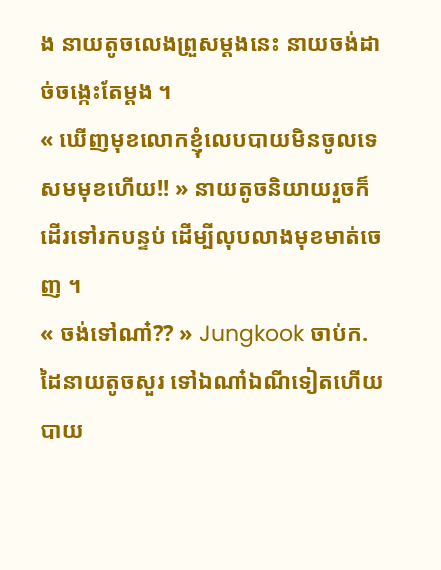ង នាយតូចលេងព្រួសម្ដងនេះ នាយចង់ដាច់ចង្កេះតែម្ដង ។
« ឃើញមុខលោកខ្ញុំលេបបាយមិនចូលទេ សមមុខហើយ!! » នាយតូចនិយាយរួចក៏ដើរទៅរកបន្ទប់ ដើម្បីលុបលាងមុខមាត់ចេញ ។
« ចង់ទៅណា៎?? » Jungkook ចាប់ក. ដៃនាយតូចសួរ ទៅឯណា៎ឯណីទៀតហើយ បាយ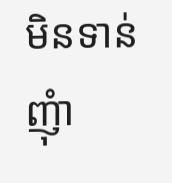មិនទាន់ញុំា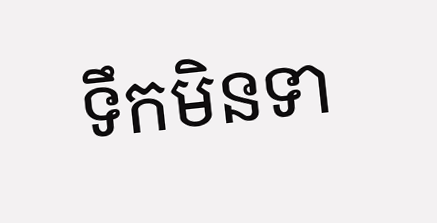ទឹកមិនទា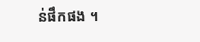ន់ផឹកផង ។